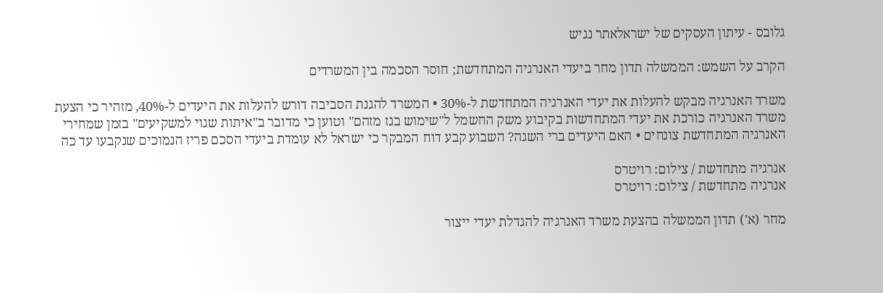גלובס - עיתון העסקים של ישראלאתר נגיש

הקרב על השמש: הממשלה תדון מחר ביעדי האנרגיה המתחדשת; חוסר הסכמה בין המשרדים

משרד האנרגיה מבקש להעלות את יעדי האנרגיה המתחדשת ל-30% • המשרד להגנת הסביבה דורש להעלות את היעדים ל-40%, מזהיר כי הצעת משרד האנרגיה כורכת את יעדי המתחדשות בקיבוע משק החשמל ל"שימוש בגז מזהם" וטוען כי מדובר ב"איתות שגוי למשקיעים" בזמן שמחירי האנרגיה המתחדשת צונחים • האם היעדים ברי השגה? השבוע קבע דוח המבקר כי ישראל לא עומדת ביעדי הסכם פריז הנמוכים שנקבעו עד כה

אנרגיה מתחדשת / צילום: רויטרס
אנרגיה מתחדשת / צילום: רויטרס

מחר (א') תדון הממשלה בהצעת משרד האנרגיה להגדלת יעדי ייצור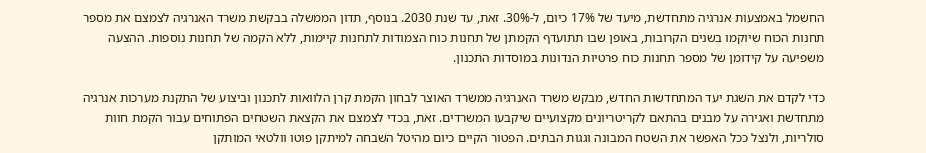החשמל באמצעות אנרגיה מתחדשת, מיעד של 17% כיום, ל-30%. זאת, עד שנת 2030. בנוסף, תדון הממשלה בבקשת משרד האנרגיה לצמצם את מספר תחנות הכוח שיוקמו בשנים הקרובות, באופן שבו תתועדף הקמתן של תחנות כוח הצמודות לתחנות קיימות, ללא הקמה של תחנות נוספות. ההצעה משפיעה על קידומן של מספר תחנות כוח פרטיות הנדונות במוסדות התכנון.

כדי לקדם את השגת יעד המתחדשות החדש, מבקש משרד האנרגיה ממשרד האוצר לבחון הקמת קרן הלוואות לתכנון וביצוע של התקנת מערכות אנרגיה מתחדשת ואגירה על מבנים בהתאם לקריטריונים מקצועיים שיקבעו המשרדים. זאת, בכדי לצמצם את הקצאת השטחים הפתוחים עבור הקמת חוות סולריות, ולנצל ככל האפשר את השטח המבונה וגגות הבתים. הפטור הקיים כיום מהיטל השבחה למיתקן פוטו וולטאי המותקן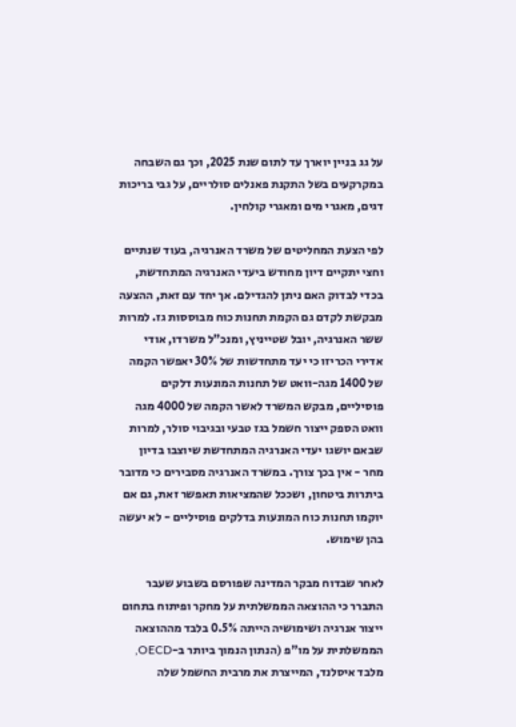על גג בניין יוארך עד לתום שנת 2025, וכך גם השבחה במקרקעים בשל התקנת פאנלים סולריים, על גבי בריכות דגים, מאגרי מים ומאגרי קולחין.

לפי הצעת המחליטים של משרד האנרגיה, בעוד שנתיים וחצי יתקיים דיון מחודש ביעדי האנרגיה המתחדשת, בכדי לבדוק האם ניתן להגדילם. אך יחד עם זאת, ההצעה מבקשת לקדם גם הקמת תחנות כוח מבוססות גז. למרות ששר האנרגיה, יובל שטייניץ, ומנכ"ל משרדו, אודי אדירי הכריזו כי יעד מתחדשות של 30% יאפשר הקמה של 1400 מגה-וואט של תחנות המונעות דלקים פוסיליים, מבקש המשרד לאשר הקמה של 4000 מגה וואט הספק ייצור חשמל בגז טבעי ובגיבוי סולר, למרות שבאם יושגו יעדי האנרגיה המתחדשת שיוצבו בדיון מחר - אין בכך צורך. במשרד האנרגיה מסבירים כי מדובר ביתרות ביטחון, ושככל שהמציאות תאפשר זאת, גם אם יוקמו תחנות כוח המונעות בדלקים פוסיליים - לא יעשה בהן שימוש.

לאחר שבדוח מבקר המדינה שפורסם בשבוע שעבר התברר כי ההוצאה הממשלתית על מחקר ופיתוח בתחום ייצור אנרגיה ושימושיה הייתה 0.5% בלבד מההוצאה הממשלתית על מו"פ (הנתון הנמוך ביותר ב-OECD, מלבד איסלנד, המייצרת את מרבית החשמל שלה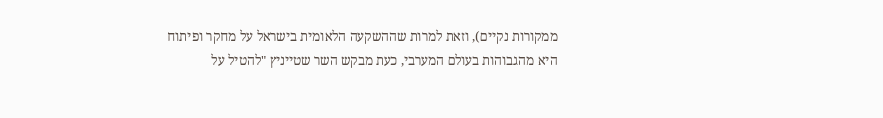ממקורות נקיים), וזאת למרות שההשקעה הלאומית בישראל על מחקר ופיתוח היא מהגבוהות בעולם המערבי, כעת מבקש השר שטייניץ "להטיל על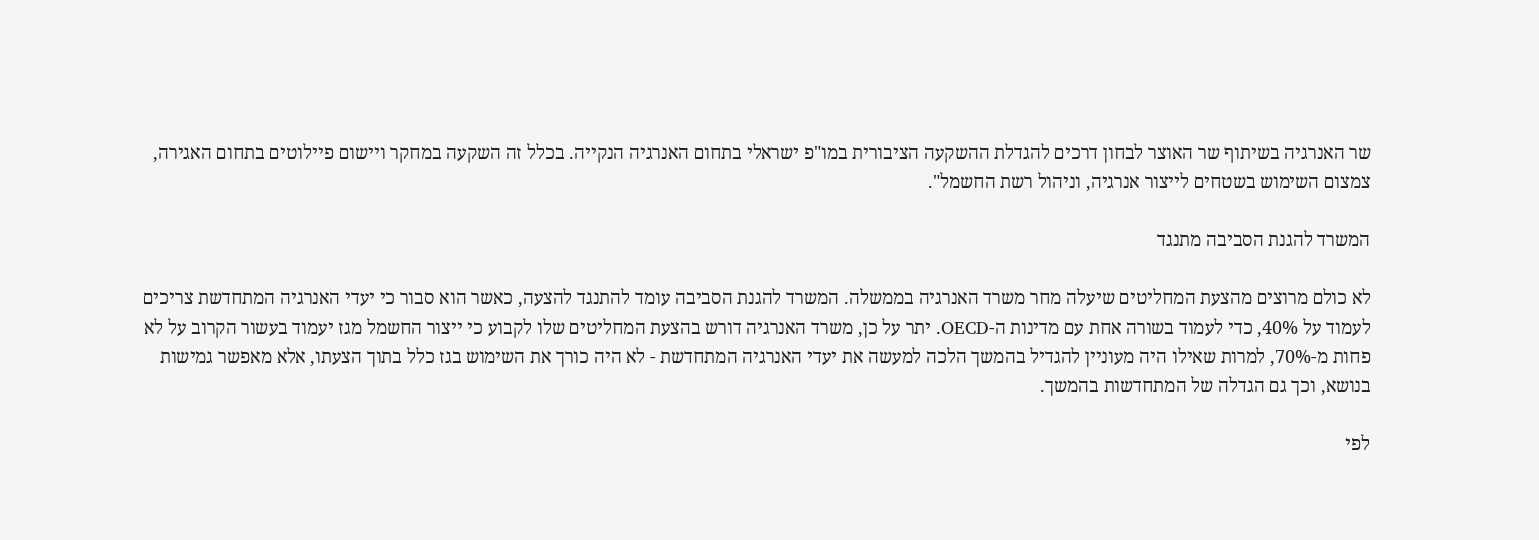שר האנרגיה בשיתוף שר האוצר לבחון דרכים להגדלת ההשקעה הציבורית במו"פ ישראלי בתחום האנרגיה הנקייה. בכלל זה השקעה במחקר ויישום פיילוטים בתחום האגירה, צמצום השימוש בשטחים לייצור אנרגיה, וניהול רשת החשמל".

המשרד להגנת הסביבה מתנגד

לא כולם מרוצים מהצעת המחליטים שיעלה מחר משרד האנרגיה בממשלה. המשרד להגנת הסביבה עומד להתנגד להצעה, כאשר הוא סבור כי יעדי האנרגיה המתחדשת צריכים לעמוד על 40%, כדי לעמוד בשורה אחת עם מדינות ה-OECD. יתר על כן, משרד האנרגיה דורש בהצעת המחליטים שלו לקבוע כי ייצור החשמל מגז יעמוד בעשור הקרוב על לא פחות מ-70%, למרות שאילו היה מעוניין להגדיל בהמשך הלכה למעשה את יעדי האנרגיה המתחדשת - לא היה כורך את השימוש בגז כלל בתוך הצעתו, אלא מאפשר גמישות בנושא, וכך גם הגדלה של המתחדשות בהמשך.

לפי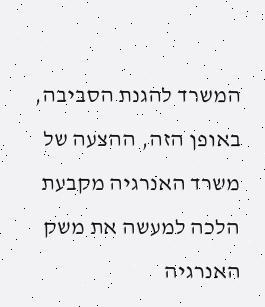המשרד להגנת הסביבה, באופן הזה, ההצעה של משרד האנרגיה מקבעת הלכה למעשה את משק האנרגיה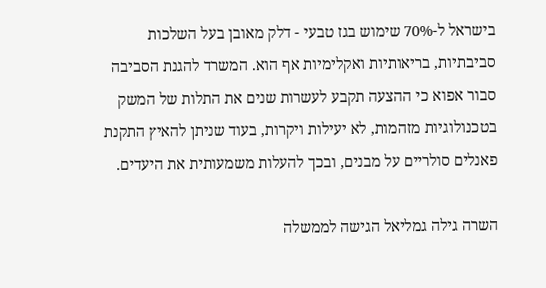בישראל ל-70% שימוש בגז טבעי - דלק מאובן בעל השלכות סביבתיות, בריאותיות ואקלימיות אף הוא. המשרד להגנת הסביבה סבור אפוא כי ההצעה תקבע לעשרות שנים את התלות של המשק בטכנולוגיות מזהמות, לא יעילות ויקרות, בעוד שניתן להאיץ התקנת פאנלים סולריים על מבנים, ובכך להעלות משמעותית את היעדים.

השרה גילה גמליאל הגישה לממשלה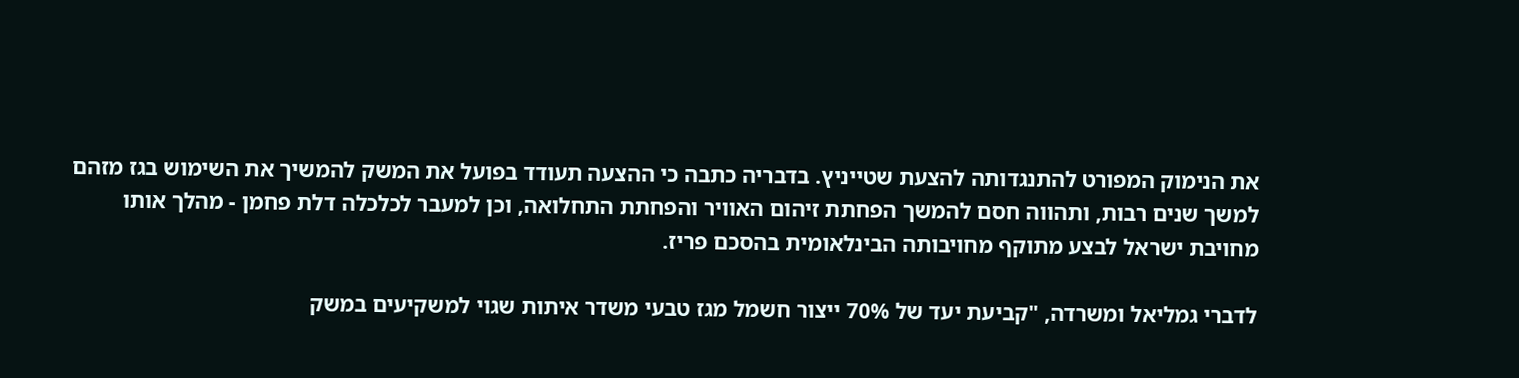את הנימוק המפורט להתנגדותה להצעת שטייניץ. בדבריה כתבה כי ההצעה תעודד בפועל את המשק להמשיך את השימוש בגז מזהם למשך שנים רבות, ותהווה חסם להמשך הפחתת זיהום האוויר והפחתת התחלואה, וכן למעבר לכלכלה דלת פחמן - מהלך אותו מחויבת ישראל לבצע מתוקף מחויבותה הבינלאומית בהסכם פריז.

לדברי גמליאל ומשרדה, "קביעת יעד של 70% ייצור חשמל מגז טבעי משדר איתות שגוי למשקיעים במשק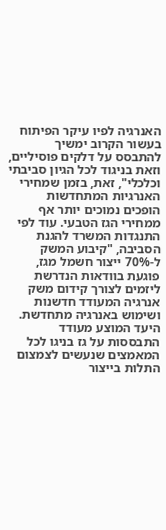האנרגיה לפיו עיקר הפיתוח בעשור הקרוב ימשיך להתבסס על דלקים פוסיליים, וזאת בניגוד לכל הגיון סביבתי וכלכלי", זאת, בזמן שמחירי האנרגיות המתחדשות הופכים נמוכים יותר אף ממחירי הגז הטבעי. עוד לפי התנגדות המשרד להגנת הסביבה, "קיבוע המשק ל-70% ייצור חשמל מגז, פוגעת בוודאות הנדרשת ליזמים לצורך קידום משק אנרגיה המעודד חדשנות ושימוש באנרגיה מתחדשת. היעד המוצע מעודד התבססות על גז בניגו לכל המאמצים שנעשים לצמצום התלות בייצור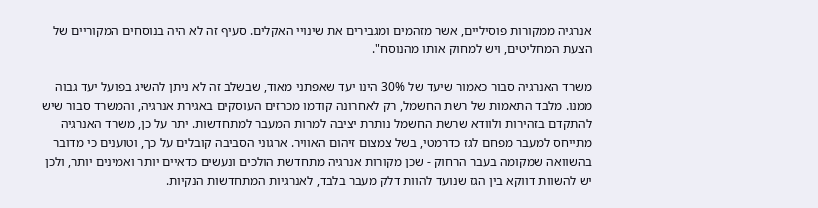אנרגיה ממקורות פוסיליים, אשר מזהמים ומגבירים את שינויי האקלים. סעיף זה לא היה בנוסחים המקוריים של הצעת המחליטים, ויש למחוק אותו מהנוסח".

משרד האנרגיה סבור כאמור שיעד של 30% הינו יעד שאפתני מאוד, שבשלב זה לא ניתן להשיג בפועל יעד גבוה ממנו. מלבד התאמות של רשת החשמל, רק לאחרונה קודמו מכרזים העוסקים באגירת אנרגיה, והמשרד סבור שיש להתקדם בזהירות ולוודא שרשת החשמל נותרת יציבה למרות המעבר למתחדשות. יתר על כן, משרד האנרגיה מתייחס למעבר מפחם לגז כדרמטי, בשל צמצום זיהום האוויר. ארגוני הסביבה קובלים על כך, וטוענים כי מדובר בהשוואה שמקומה בעבר הרחוק - שכן מקורות אנרגיה מתחדשת הולכים ונעשים כדאיים יותר ואמינים יותר, ולכן יש להשוות דווקא בין הגז שנועד להוות דלק מעבר בלבד, לאנרגיות המתחדשות הנקיות.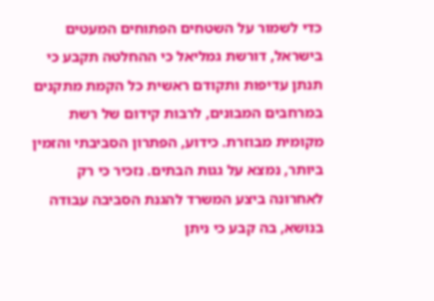כדי לשמור על השטחים הפתוחים המעטים בישראל, דורשת גמליאל כי ההחלטה תקבע כי תנתן עדיפות ותקודם ראשית כל הקמת מתקנים במרחבים המבונים, לרבות קידום של רשת מקומית מבוזרת. כידוע, הפתרון הסביבתי והזמין ביותר, נמצא על גגות הבתים. נזכיר כי רק לאחרונה ביצע המשרד להגנת הסביבה עבודה בנושא, בה קבע כי ניתן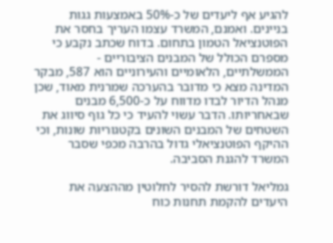להגיע אף ליעדים של כ-50% באמצעות גגות בניינים. ואמנם, המשרד עצמו העריך בחסר את הפוטנציאל הטמון בתחום. בדוח שכתב נקבע כי מספרם הכולל של המבנים הציבוריים - הממשלתיים, הלאומיים והעירוניים הוא 587, מבקר המדינה מצא כי מדובר בהערכה שמרנית מאוד, שכן מנהל הדיור לבדו מדווח על כ-6,500 מבנים שבאחריותו. הדבר עשוי להעיד כי כל גוף סיווג את השטחים של המבנים השונים בקטגוריות שונות, וכי ההיקף הפוטנציאלי גדול בהרבה מכפי שסבר המשרד להגנת הסביבה.

גמליאל דורשת להסיר לחלוטין מההצעה את היעדים להקמת תחנות כוח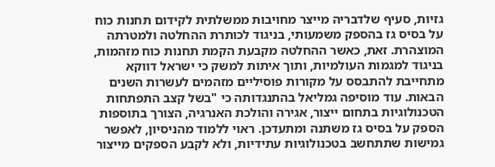גזיות, סעיף שלדבריה מייצר מחויבות ממשלתית לקידום תחנות כוח על בסיס גז בהספק משמעותי, בניגוד לכותרת ההחלטה ולמטרתה המוצהרת. זאת, כאשר ההחלטה מקבעת הקמת תחנות כוח מזהמות, בניגוד למגמות העולמיות, ותוך איתות למשק כי ישראל דווקא מתחייבת להתבסס על מקורות פוסיליים מזהמים לעשרות השנים הבאות. עוד מוסיפה גמליאל בהתנגדותה כי "בשל קצב התפתחות הטכנולוגיות בתחום ייצור, אגירה והולכת האנרגיה, הצורך בתוספות הספק על בסיס גז משתנה ומתעדכן. ראוי ללמוד מהניסיון, לאפשר גמישות שתתחשב בטכנולוגיות עתידיות, ולא לקבע הספקים מייצור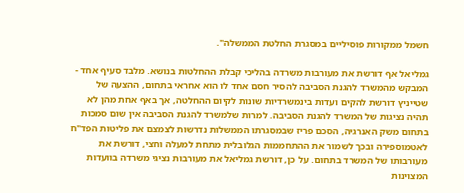חשמל ממקורות פוסיליים במסגרת החלטת הממשלה".

גמליאל אף דורשת את מעורבות משרדה בהליכי קבלת ההחלטות בנושא. מלבד סעיף אחד - המבקש מהמשרד להגנת הסביבה להסיר חסם אחד לו הוא אחראי בתחום, ההצעה של שטייניץ דורשת להקים ועדות בינמשרדיות שונות לקיום ההחלטה, אך באף אחת מהן לא תהיה נציגות של המשרד להגנת הסביבה. למרות שלמשרד להגנת הסביבה אין שום סמכות בתחום משק האנרגיה, הסכם פריז שבמסגרתו הממשלות נדרשות לצמצם את פליטות הפד"ח לאטמוספירה ובכך לשמור את ההתחממות הגלובלית מתחת למעלה וחצי, דורשת את מעורבותו של המשרד בתחום. על כן, דורשת גמליאל את מעורבות נציגי משרדה בוועדות המצוינות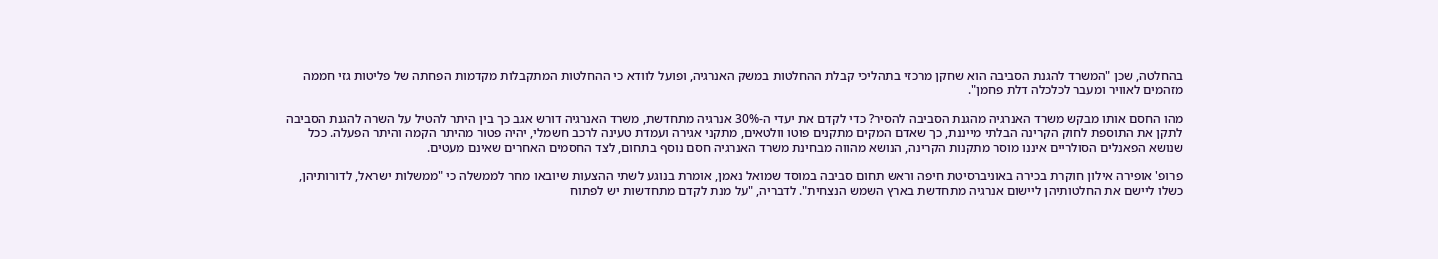בהחלטה, שכן "המשרד להגנת הסביבה הוא שחקן מרכזי בתהליכי קבלת ההחלטות במשק האנרגיה, ופועל לוודא כי ההחלטות המתקבלות מקדמות הפחתה של פליטות גזי חממה מזהמים לאוויר ומעבר לכלכלה דלת פחמן".

מהו החסם אותו מבקש משרד האנרגיה מהגנת הסביבה להסיר? כדי לקדם את יעדי ה-30% אנרגיה מתחדשת, משרד האנרגיה דורש אגב כך בין היתר להטיל על השרה להגנת הסביבה לתקן את התוספת לחוק הקרינה הבלתי מייננת, כך שאדם המקים מתקנים פוטו וולטאים, מתקני אגירה ועמדת טעינה לרכב חשמלי, יהיה פטור מהיתר הקמה והיתר הפעלה. ככל שנושא הפאנלים הסולריים איננו מוסר מתקנות הקרינה, הנושא מהווה מבחינת משרד האנרגיה חסם נוסף בתחום, לצד החסמים האחרים שאינם מעטים.

פרופ' אופירה אילון חוקרת בכירה באוניברסיטת חיפה וראש תחום סביבה במוסד שמואל נאמן, אומרת בנוגע לשתי ההצעות שיובאו מחר לממשלה כי "ממשלות ישראל, לדורותיהן, כשלו ליישם את החלטותיהן ליישום אנרגיה מתחדשת בארץ השמש הנצחית". לדבריה, "על מנת לקדם מתחדשות יש לפתוח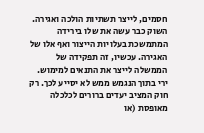חסמים, לייצר תשתיות הולכה ואגירה. השוק כבר עשה את שלו בירידה המתמשכת בעלויות הייצור ואף אלו של האגירה. עכשיו, זה תפקידה של הממשלה לייצר את התנאים למימוש. ירי בתוך הנגמש ממש לא יסייע לכך. רק חוק המציב יעדים ברורים לכלכלה מאופסת (או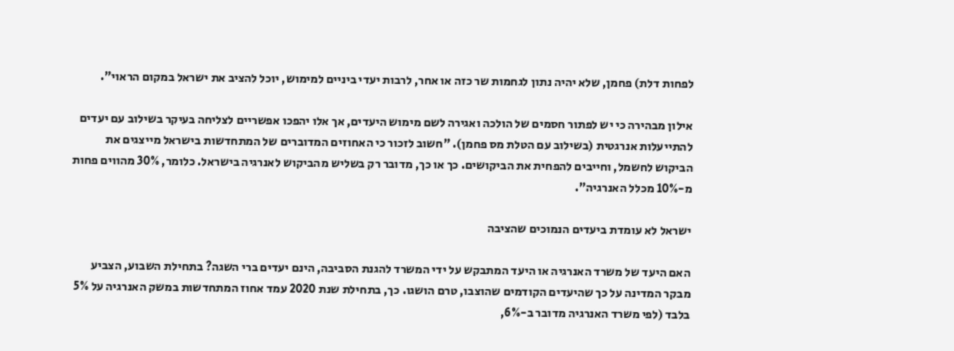לפחות דלת) פחמן, שלא יהיה נתון לגחמות שר כזה או אחר, לרבות יעדי ביניים למימוש, יוכל להציב את ישראל במקום הראוי".

אילון מבהירה כי יש לפתור חסמים של הולכה ואגירה לשם מימוש היעדים, אך אלו יהפכו אפשריים לצליחה בעיקר בשילוב עם יעדים להתייעלות אנרגטית (בשילוב עם הטלת מס פחמן). "חשוב לזכור כי האחוזים המדוברים של המתחדשות בישראל מייצגים את הביקוש לחשמל, וחייבים להפחית את הביקושים. כך או כך, מדובר רק בשליש מהביקוש לאנרגיה בישראל. כלומר, 30% מהווים פחות מ-10% מכלל האנרגיה".

ישראל לא עומדת ביעדים הנמוכים שהציבה

האם היעד של משרד האנרגיה או היעד המתבקש על ידי המשרד להגנת הסביבה, הינם יעדים ברי השגה? בתחילת השבוע, הצביע מבקר המדינה על כך שהיעדים הקודמים שהוצבו, טרם הושגו. כך, בתחילת שנת 2020 עמד אחוז המתחדשות במשק האנרגיה על 5% בלבד (לפי משרד האנרגיה מדובר ב-6%,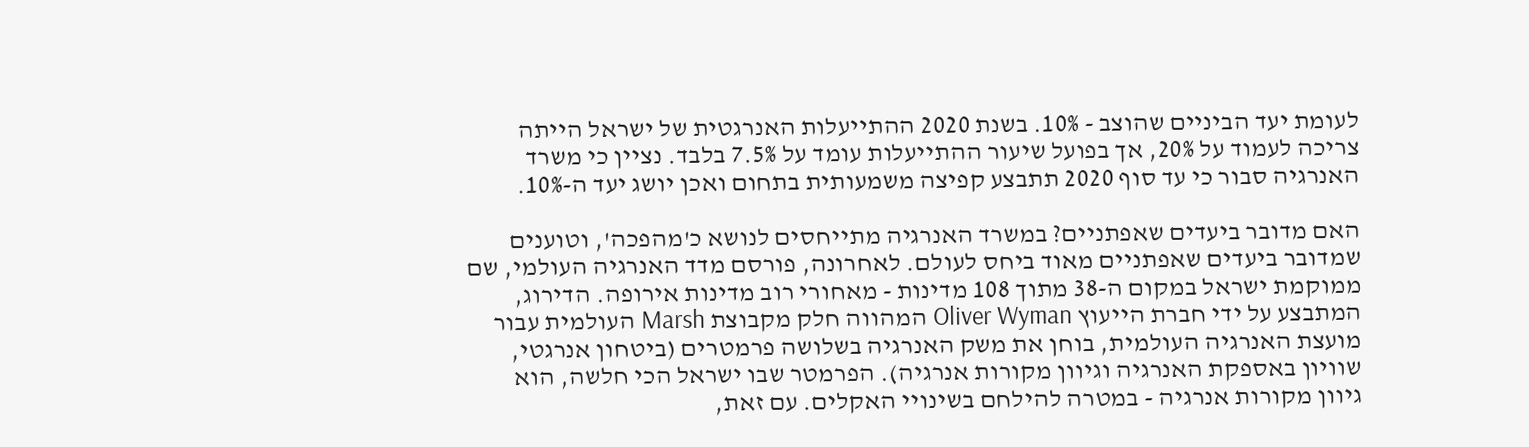לעומת יעד הביניים שהוצב - 10%. בשנת 2020 ההתייעלות האנרגטית של ישראל הייתה צריכה לעמוד על 20%, אך בפועל שיעור ההתייעלות עומד על 7.5% בלבד. נציין כי משרד האנרגיה סבור כי עד סוף 2020 תתבצע קפיצה משמעותית בתחום ואכן יושג יעד ה-10%.

האם מדובר ביעדים שאפתניים? במשרד האנרגיה מתייחסים לנושא כ'מהפכה', וטוענים שמדובר ביעדים שאפתניים מאוד ביחס לעולם. לאחרונה, פורסם מדד האנרגיה העולמי, שם ממוקמת ישראל במקום ה-38 מתוך 108 מדינות - מאחורי רוב מדינות אירופה. הדירוג, המתבצע על ידי חברת הייעוץ Oliver Wyman המהווה חלק מקבוצת Marsh העולמית עבור מועצת האנרגיה העולמית, בוחן את משק האנרגיה בשלושה פרמטרים (ביטחון אנרגטי, שוויון באספקת האנרגיה וגיוון מקורות אנרגיה). הפרמטר שבו ישראל הכי חלשה, הוא גיוון מקורות אנרגיה - במטרה להילחם בשינויי האקלים. עם זאת,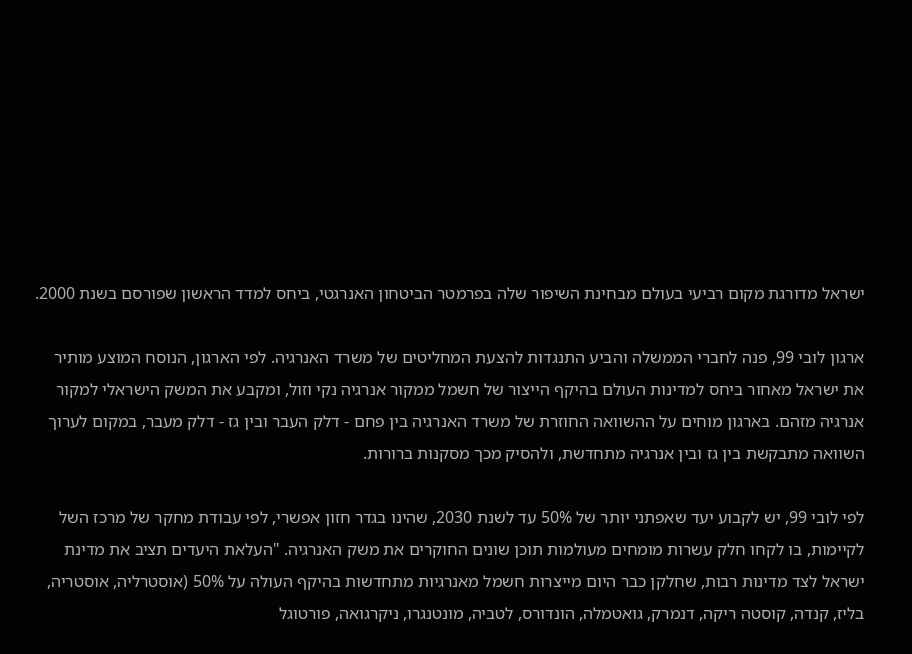ישראל מדורגת מקום רביעי בעולם מבחינת השיפור שלה בפרמטר הביטחון האנרגטי, ביחס למדד הראשון שפורסם בשנת 2000.

ארגון לובי 99, פנה לחברי הממשלה והביע התנגדות להצעת המחליטים של משרד האנרגיה. לפי הארגון, הנוסח המוצע מותיר את ישראל מאחור ביחס למדינות העולם בהיקף הייצור של חשמל ממקור אנרגיה נקי וזול, ומקבע את המשק הישראלי למקור אנרגיה מזהם. בארגון מוחים על ההשוואה החוזרת של משרד האנרגיה בין פחם - דלק העבר ובין גז - דלק מעבר, במקום לערוך השוואה מתבקשת בין גז ובין אנרגיה מתחדשת, ולהסיק מכך מסקנות ברורות.

לפי לובי 99, יש לקבוע יעד שאפתני יותר של 50% עד לשנת 2030, שהינו בגדר חזון אפשרי, לפי עבודת מחקר של מרכז השל לקיימות, בו לקחו חלק עשרות מומחים מעולמות תוכן שונים החוקרים את משק האנרגיה. "העלאת היעדים תציב את מדינת ישראל לצד מדינות רבות, שחלקן כבר היום מייצרות חשמל מאנרגיות מתחדשות בהיקף העולה על 50% (אוסטרליה, אוסטריה, בליז, קנדה, קוסטה ריקה, דנמרק, גואטמלה, הונדורס, לטביה, מונטנגרו, ניקרגואה, פורטוגל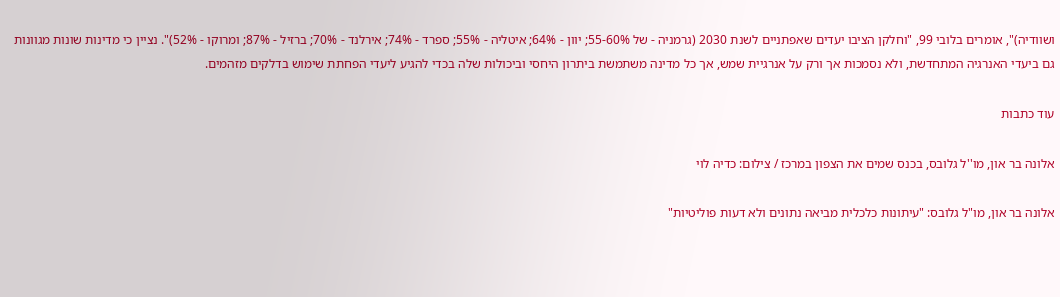ושוודיה)", אומרים בלובי 99, "וחלקן הציבו יעדים שאפתניים לשנת 2030 (גרמניה - של 55-60%; יוון - 64%; איטליה - 55%; ספרד - 74%; אירלנד - 70%; ברזיל - 87%; ומרוקו - 52%)". נציין כי מדינות שונות מגוונות גם ביעדי האנרגיה המתחדשת, ולא נסמכות אך ורק על אנרגיית שמש, אך כל מדינה משתמשת ביתרון היחסי וביכולות שלה בכדי להגיע ליעדי הפחתת שימוש בדלקים מזהמים.

עוד כתבות

אלונה בר און, מו''ל גלובס, בכנס שמים את הצפון במרכז / צילום: כדיה לוי

אלונה בר און, מו"ל גלובס: "עיתונות כלכלית מביאה נתונים ולא דעות פוליטיות"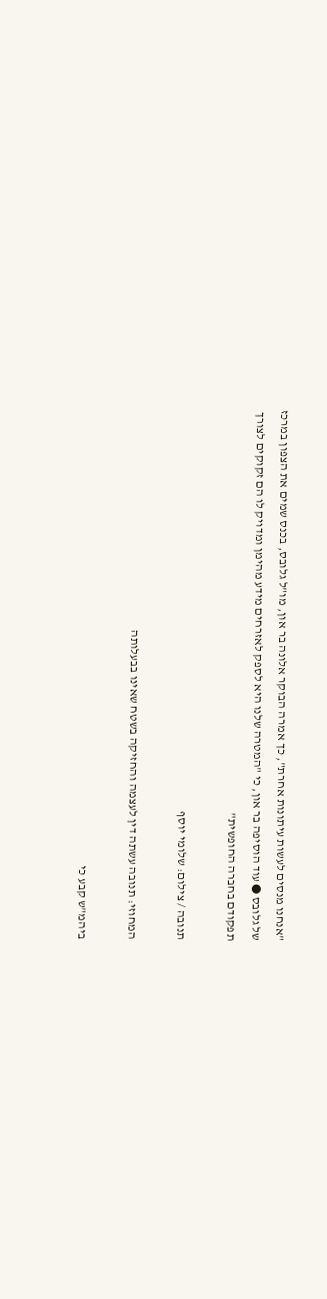"אנחנו מנסים לעשות עיתונות אחרת", כך אמרה הבוקר אלונה בר און, מו"ל גלובס, בכנס שמים את הצפון במרכז של גלובס ● עוד הוסיפה בר און, כי "המטרה שלנו היא לספק לאזרחים מידע מהימן ומדויק לו הם זקוקים לצורך תפקודם בחברה החופשית"

תנובה / צילום: שלומי יוסף

המחוזי: תנובה עשתה דין לעצמה והחזיקה בשטח שאינו בבעלותה

ביהמ"ש קבע כי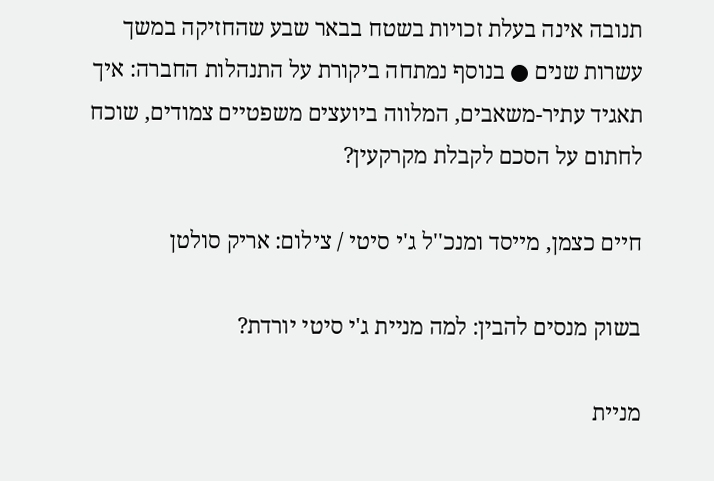תנובה אינה בעלת זכויות בשטח בבאר שבע שהחזיקה במשך עשרות שנים ● בנוסף נמתחה ביקורת על התנהלות החברה: איך תאגיד עתיר-משאבים, המלווה ביועצים משפטיים צמודים, שוכח לחתום על הסכם לקבלת מקרקעין?

חיים כצמן, מייסד ומנכ''ל ג'י סיטי / צילום: אריק סולטן

בשוק מנסים להבין: למה מניית ג'י סיטי יורדת?

מניית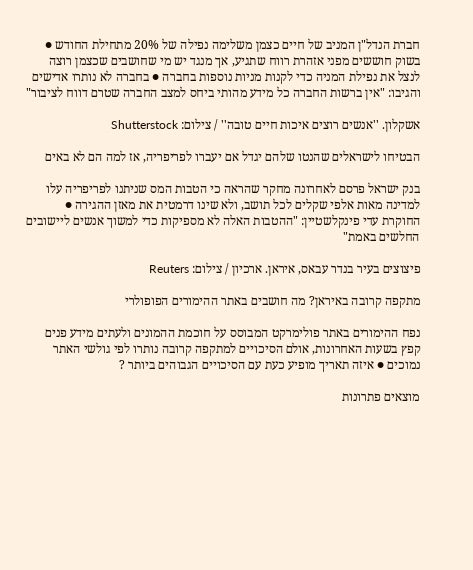חברת הנדל"ן המניב של חיים כצמן משלימה נפילה של 20% מתחילת החודש ● בשוק חוששים מפני אזהרת רווח שתגיע, אך מנגד יש מי שחושבים שכצמן רוצה לנצל את נפילת המניה כדי לקנות מניות נוספות בחברה ● בחברה לא נותרו אדישים והגיבו: "אין ברשות החברה כל מידע מהותי ביחס למצב החברה שטרם דווח לציבור"

אשקלון. ''אנשים רוצים איכות חיים טובה'' / צילום: Shutterstock

הבטיחו לישראלים שהנטו שלהם יגדל אם יעברו לפריפריה, אז למה הם לא באים

בנק ישראל פרסם לאחרונה מחקר שהראה כי הטבות המס שניתנו לפריפריה עלו למדינה מאות אלפי שקלים לכל תושב, ולא שינו דרמטית את מאזן ההגירה ● החוקרת עדי פינקלשטיין: "ההטבות האלה לא מספיקות כדי למשוך אנשים ליישובים החלשים באמת"

פיצוצים בעיר בנדר עבאס, איראן. ארכיון / צילום: Reuters

מתקפה קרובה באיראן? מה חושבים באתר ההימורים הפופולרי

נפח ההימורים באתר פולימרקט המבוסס על חוכמת ההמונים ולעתים מידע פנים קפץ בשעות האחרונות, אולם הסיכויים למתקפה קרובה נותרו לפי גולשי האתר נמוכים ● איזה תאריך מופיע כעת עם הסיכויים הגבוהים ביותר ?

מוצאים פתרונות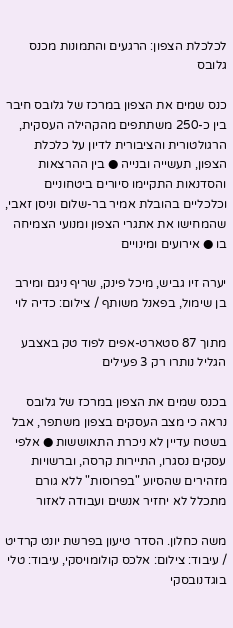לכלכלת הצפון: הרגעים והתמונות מכנס גלובס

כנס שמים את הצפון במרכז של גלובס חיבר בין כ-250 משתתפים מהקהילה העסקית, הרגולטורית והציבורית לדיון על כלכלת הצפון, תעשייה ובנייה ● בין ההרצאות והסדנאות התקיימו סיורים ביטחוניים וכלכליים בהובלת אמיר בר-שלום וניסן זאבי, שהמחישו את אתגרי הצפון ומנועי הצמיחה בו ● אירועים ומינויים

יערה זיו גביש, מיכל פינק, שריף ניגם ומירב בן שימול, בפאנל משותף / צילום: כדיה לוי

מתוך 87 סטארט-אפים לפוד טק באצבע הגליל נותרו רק 3 פעילים

בכנס שמים את הצפון במרכז של גלובס נראה כי מצב העסקים בצפון משתפר, אבל בשטח עדיין לא ניכרת התאוששות ● אלפי עסקים נסגרו, התיירות קרסה, וברשויות מזהירים שהסיוע "בפרוסות" ללא גורם מתכלל לא יחזיר אנשים ועבודה לאזור

משה כחלון. הסדר טיעון בפרשת יונט קרדיט / עיבוד: צילום: אלכס קולומויסקי, עיבוד: טלי בוגדנובסקי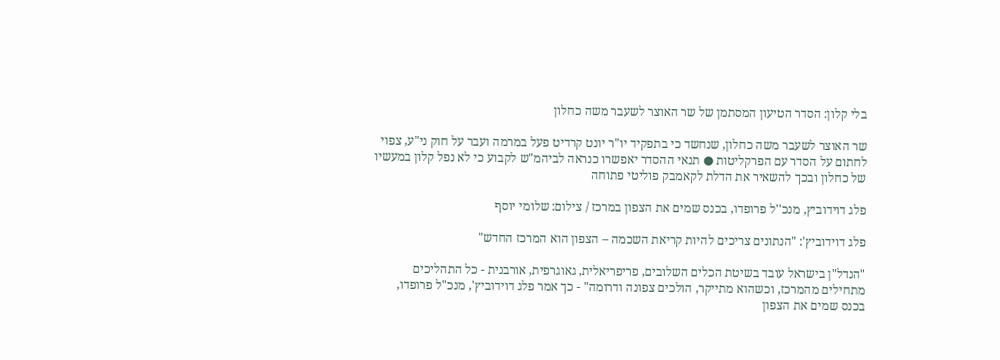בלי קלון: הסדר הטיעון המסתמן של שר האוצר לשעבר משה כחלון

שר האוצר לשעבר משה כחלון, שנחשד כי בתפקיד יו"ר יונט קרדיט פעל במרמה ועבר על חוק ני"ע, צפוי לחתום על הסדר עם הפרקליטות ● תנאי ההסדר יאפשרו כנראה לביהמ"ש לקבוע כי לא נפל קלון במעשיו של כחלון ובכך להשאיר את הדלת לקאמבק פוליטי פתוחה

פלג דוידוביץ, מנכ''ל פרופדו, בכנס שמים את הצפון במרכז / צילום: שלומי יוסף

פלג דוידוביץ': "הנתונים צריכים להיות קריאת השכמה – הצפון הוא המרכז החדש"

"הנדל"ן בישראל עובד בשיטת הכלים השלובים, פריפריאלית, גאוגרפית, אורבנית - כל התהליכים מתחילים מהמרכז, וכשהוא מתייקר, הולכים צפונה ודרומה" - כך אמר פלג דוידוביץ', מנכ"ל פרופדו, בכנס שמים את הצפון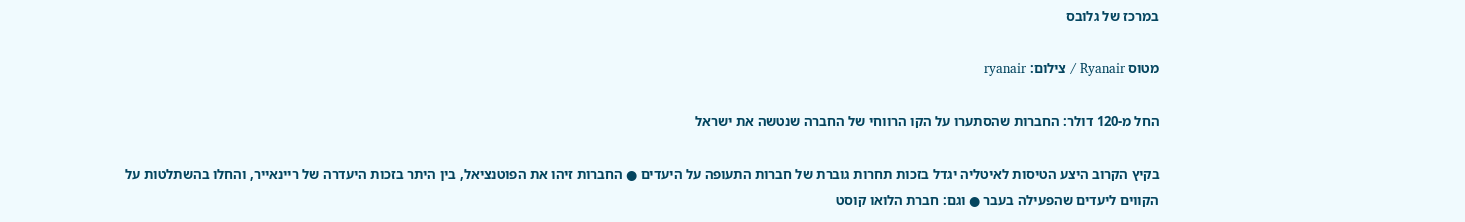במרכז של גלובס

מטוס Ryanair / צילום: ryanair

החל מ-120 דולר: החברות שהסתערו על הקו הרווחי של החברה שנטשה את ישראל

בקיץ הקרוב היצע הטיסות לאיטליה יגדל בזכות תחרות גוברת של חברות התעופה על היעדים ● החברות זיהו את הפוטנציאל, בין היתר בזכות היעדרה של ריינאייר, והחלו בהשתלטות על הקווים ליעדים שהפעילה בעבר ● וגם: חברת הלואו קוסט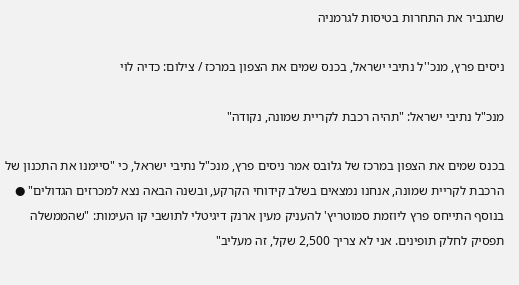שתגביר את התחרות בטיסות לגרמניה

ניסים פרץ, מנכ''ל נתיבי ישראל, בכנס שמים את הצפון במרכז / צילום: כדיה לוי

מנכ"ל נתיבי ישראל: "תהיה רכבת לקריית שמונה, נקודה"

בכנס שמים את הצפון במרכז של גלובס אמר ניסים פרץ, מנכ"ל נתיבי ישראל, כי "סיימנו את התכנון של הרכבת לקריית שמונה, אנחנו נמצאים בשלב קידוחי הקרקע, ובשנה הבאה נצא למכרזים הגדולים" ● בנוסף התייחס פרץ ליוזמת סמוטריץ' להעניק מעין ארנק דיגיטלי לתושבי קו העימות: "שהממשלה תפסיק לחלק תופינים. אני לא צריך 2,500 שקל, זה מעליב"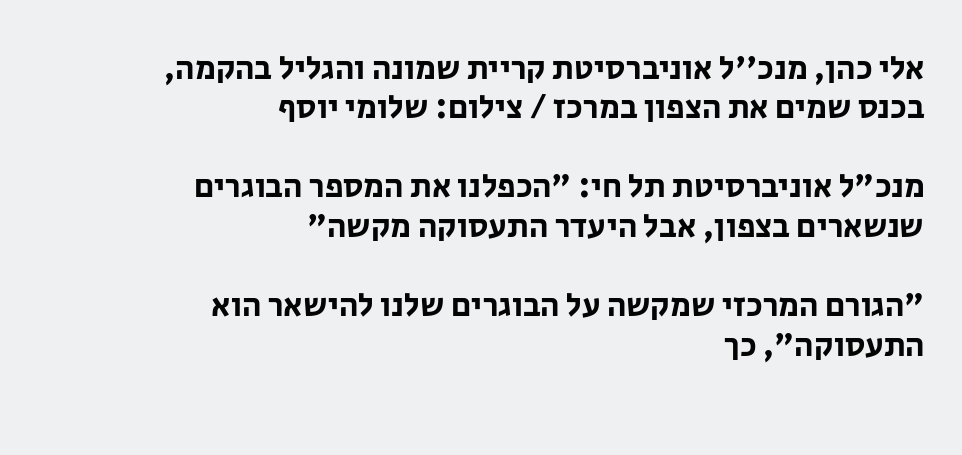אלי כהן, מנכ''ל אוניברסיטת קריית שמונה והגליל בהקמה, בכנס שמים את הצפון במרכז / צילום: שלומי יוסף

מנכ"ל אוניברסיטת תל חי: "הכפלנו את המספר הבוגרים שנשארים בצפון, אבל היעדר התעסוקה מקשה"

"הגורם המרכזי שמקשה על הבוגרים שלנו להישאר הוא התעסוקה", כך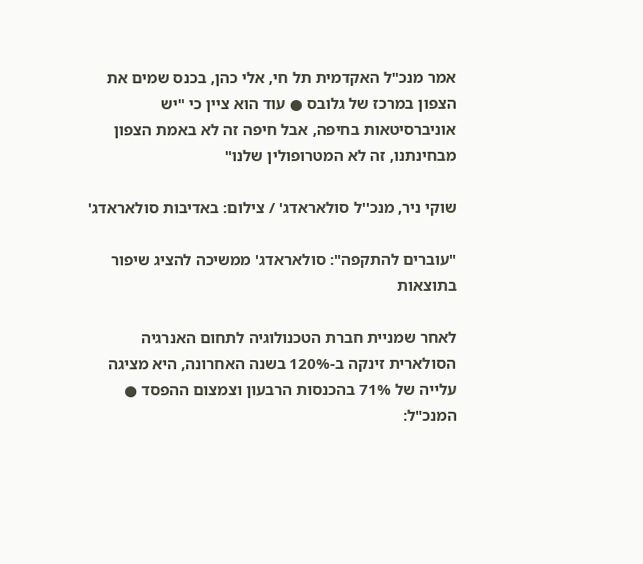אמר מנכ"ל האקדמית תל חי, אלי כהן, בכנס שמים את הצפון במרכז של גלובס ● עוד הוא ציין כי "יש אוניברסיטאות בחיפה, אבל חיפה זה לא באמת הצפון מבחינתנו, זה לא המטרופולין שלנו"

שוקי ניר, מנכ''ל סולאראדג' / צילום: באדיבות סולאראדג'

"עוברים להתקפה": סולאראדג' ממשיכה להציג שיפור בתוצאות

לאחר שמניית חברת הטכנולוגיה לתחום האנרגיה הסולארית זינקה ב-120% בשנה האחרונה, היא מציגה עלייה של 71% בהכנסות הרבעון וצמצום ההפסד ● המנכ"ל: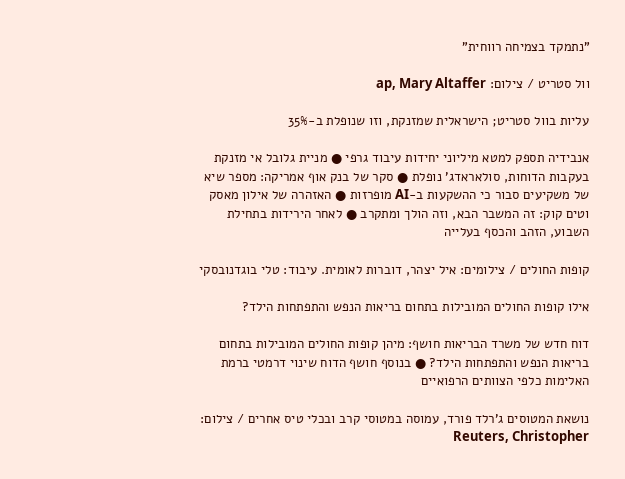"נתמקד בצמיחה רווחית"

וול סטריט / צילום: ap, Mary Altaffer

עליות בוול סטריט; הישראלית שמזנקת, וזו שנופלת ב-35%

אנבידיה תספק למטא מיליוני יחידות עיבוד גרפי ● מניית גלובל אי מזנקת בעקבות הדוחות, סולאראדג' נופלת ● סקר של בנק אוף אמריקה: מספר שיא של משקיעים סבור כי ההשקעות ב-AI מופרזות ● האזהרה של אילון מאסק וטים קוק: זה המשבר הבא, וזה הולך ומתקרב ● לאחר הירידות בתחילת השבוע, הזהב והכסף בעלייה

קופות החולים / צילומים: איל יצהר, דוברות לאומית. עיבוד: טלי בוגדנובסקי

אילו קופות החולים המובילות בתחום בריאות הנפש והתפתחות הילד?

דוח חדש של משרד הבריאות חושף: מיהן קופות החולים המובילות בתחום בריאות הנפש והתפתחות הילד? ● בנוסף חושף הדוח שינוי דרמטי ברמת האלימות כלפי הצוותים הרפואיים

נושאת המטוסים ג'רלד פורד, עמוסה במטוסי קרב ובכלי טיס אחרים / צילום: Reuters, Christopher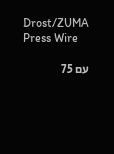Drost/ZUMA Press Wire

עם 75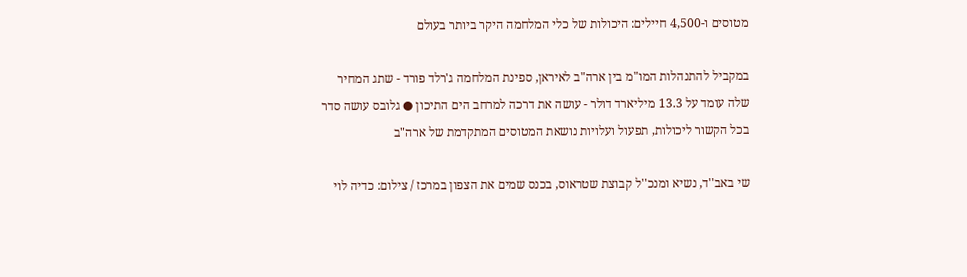מטוסים ו-4,500 חיילים: היכולות של כלי המלחמה היקר ביותר בעולם

במקביל להתנהלות המו"מ בין ארה"ב לאיראן, ספינת המלחמה ג'רלד פורד - שתג המחיר שלה עומד על 13.3 מיליארד דולר - עושה את דרכה למרחב הים התיכון ● גלובס עושה סדר בכל הקשור ליכולות, תפעול ועלויות נושאת המטוסים המתקדמת של ארה"ב

שי באב''ד, נשיא ומנכ''ל קבוצת שטראוס, בכנס שמים את הצפון במרכז / צילום: כדיה לוי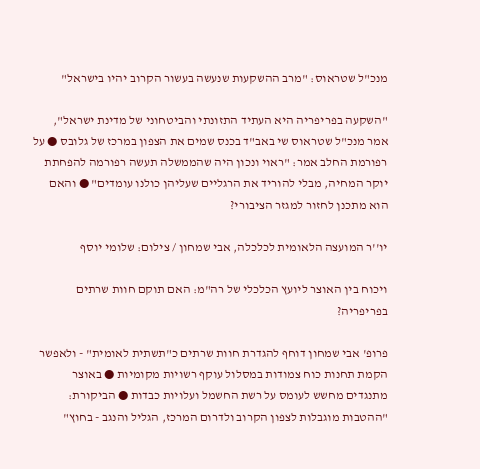מנכ"ל שטראוס: "מרב ההשקעות שנעשה בעשור הקרוב יהיו בישראל"

"השקעה בפריפריה היא העתיד התזונתי והביטחוני של מדינת ישראל", אמר מנכ"ל שטראוס שי באב"ד בכנס שמים את הצפון במרכז של גלובס ● על רפורמת החלב אמר: "ראוי ונכון היה שהממשלה תעשה רפורמה להפחתת יוקר המחיה, מבלי להוריד את הרגליים שעליהן כולנו עומדים" ● והאם הוא מתכנן לחזור למגזר הציבורי?

יו''ר המועצה הלאומית לכלכלה, אבי שמחון / צילום: שלומי יוסף

ויכוח בין האוצר ליועץ הכלכלי של רה"מ: האם תוקם חוות שרתים בפריפריה?

פרופ' אבי שמחון דוחף להגדרת חוות שרתים כ"תשתית לאומית" - ולאפשר הקמת תחנות כוח צמודות במסלול עוקף רשויות מקומיות ● באוצר מתנגדים מחשש לעומס על רשת החשמל ועלויות כבדות ● הביקורת: "ההטבות מוגבלות לצפון הקרוב ולדרום המרכז, הגליל והנגב - בחוץ"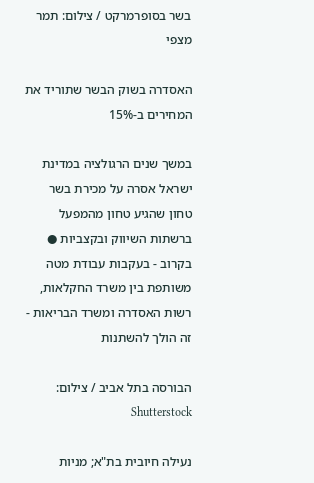בשר בסופרמרקט / צילום: תמר מצפי

האסדרה בשוק הבשר שתוריד את המחירים ב-15%

במשך שנים הרגולציה במדינת ישראל אסרה על מכירת בשר טחון שהגיע טחון מהמפעל ברשתות השיווק ובקצביות ● בקרוב - בעקבות עבודת מטה משותפת בין משרד החקלאות, רשות האסדרה ומשרד הבריאות - זה הולך להשתנות

הבורסה בתל אביב / צילום: Shutterstock

נעילה חיובית בת"א; מניות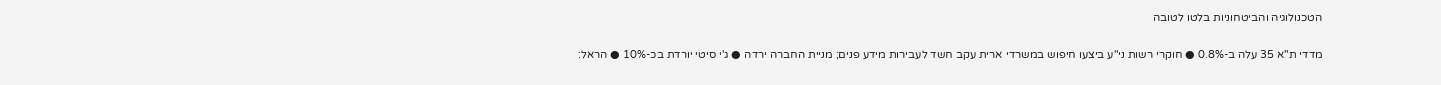הטכנולוגיה והביטחוניות בלטו לטובה

מדדי ת"א 35 עלה ב-0.8% ● חוקרי רשות ני"ע ביצעו חיפוש במשרדי ארית עקב חשד לעבירות מידע פנים; מניית החברה ירדה ● ג'י סיטי יורדת בכ-10% ● הראל: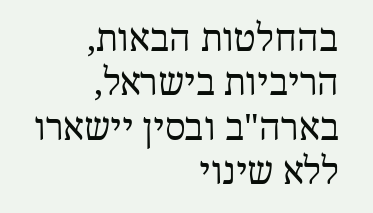בהחלטות הבאות, הריביות בישראל, בארה"ב ובסין יישארו ללא שינוי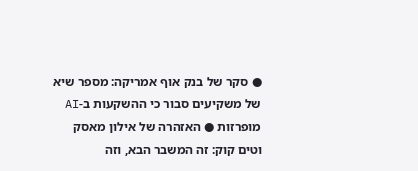● סקר של בנק אוף אמריקה: מספר שיא של משקיעים סבור כי ההשקעות ב-AI מופרזות ● האזהרה של אילון מאסק וטים קוק: זה המשבר הבא, וזה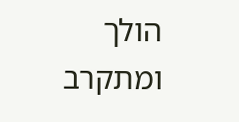הולך ומתקרב